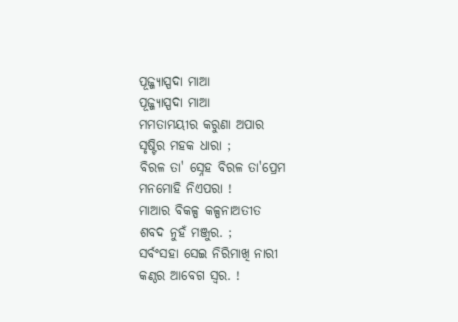ପୂଜ୍ଜ୍ଯାସ୍ପଦା ମାଆ
ପୂଜ୍ଜ୍ଯାସ୍ପଦା ମାଆ
ମମତାମୟୀର କରୁଣା ଅପାର
ସୃଷ୍ଟିର ମହକ ଧାରା ;
ବିରଳ ତା' ସ୍ନେହ ବିରଳ ତା'ପ୍ରେମ
ମନମୋହି ନିଏପରା !
ମାଆର ବିକଳ୍ପ କଳ୍ପନାଅତୀତ
ଶବଦ ନୁହଁ ମଞ୍ଜୁର. ;
ସର୍ବଂସହା ସେଇ ନିରିମାଖି ନାରୀ
କଣ୍ଠର ଆବେଗ ସ୍ବର. !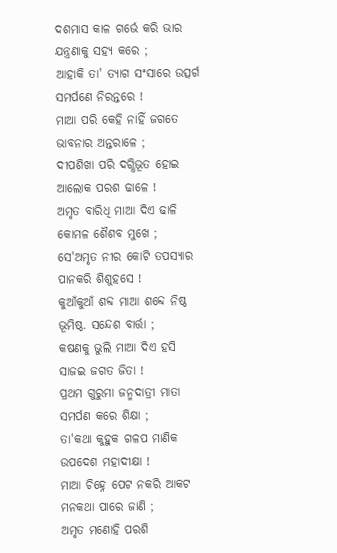ଦଶମାସ କାଳ ଗର୍ଭେ କରି ଭାର
ଯନ୍ତ୍ରଣାକୁ ସହ୍ୟ କରେ ;
ଆହାକି ତା' ତ୍ୟାଗ ସଂସାରେ ଉତ୍ସର୍ଗ
ସମର୍ପଣେ ନିରନ୍ତରେ !
ମାଆ ପରି କେହି ନାହିଁ ଜଗତେ
ଭାବନାର ଅନ୍ତରାଳେ ;
ଦୀପଶିଖା ପରି ଦଗ୍ଧିଭୂତ ହୋଇ
ଆଲୋକ ପରଶ ଢାଳେ !
ଅମୃତ ବାରିଧି ମାଆ ଦିଏ ଢାଳି
କୋମଳ ଶୈଶବ ମୁଖେ ;
ସେ'ଅମୃତ ନୀର କୋଟି ତପସ୍ୟାର
ପାନକରି ଶିଶୁହସେ !
କୁଆଁକୁଆଁ ଶବ୍ଦ ମାଆ ଶବ୍ଦେ ନିଷ୍ଠ
ଭୂମିଷ୍ଠ. ସନ୍ଦେଶ ବାର୍ତ୍ତା ;
କଷଣକୁ ଭୁଲି ମାଆ ଦିଏ ହସି
ସାଜଇ ଜଗତ ଜିତା !
ପ୍ରଥମ ଗୁରୁମା ଜନ୍ମଦାତ୍ରୀ ମାତା
ସମର୍ପଣ କରେ ଶିକ୍ଷା ;
ତା'କଥା କୁହୁକ ଗଳପ ମାଣିକ
ଉପଦେଶ ମହାଦୀକ୍ଷା !
ମାଆ ଚିହ୍ନେ ପେଟ ନକରି ଆକଟ
ମନକଥା ପାରେ ଜାଣି ;
ଅମୃତ ମଣୋହି ପରଶି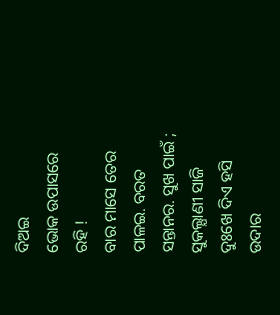ଦିଅଇ
ଭୋକ ଉପାସରେ ରହି !
ବାର ମାସେ ତେର ପାଳଇ. ବରତ
ସନ୍ତାନର. ସୁଖ ପାଇଁ ;
ସୁକଲ୍ଯାଣୀ ସାଜି ଦୁଃଖେ ଦିଏ ହସି
ଉଦାର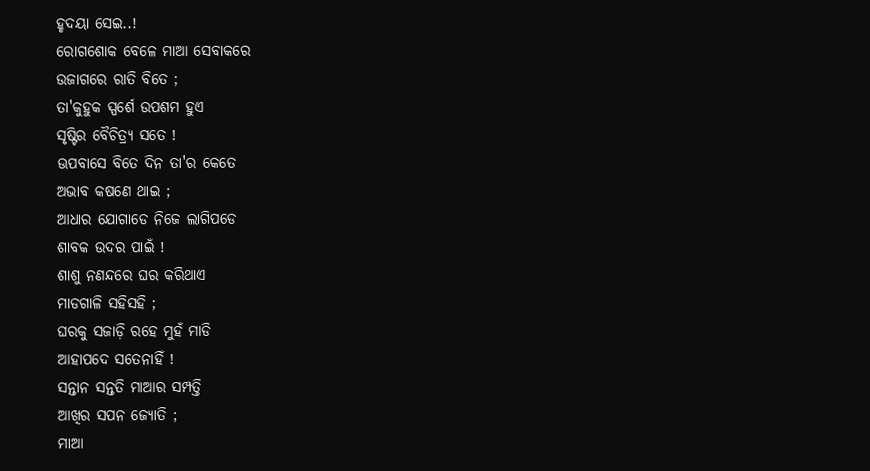ହୃଦୟା ସେଇ..!
ରୋଗଶୋକ ବେଳେ ମାଆ ସେବାକରେ
ଉଜାଗରେ ରାତି ବିତେ ;
ତା'କୁହୁକ ସ୍ପର୍ଶେ ଉପଶମ ହୁଏ
ସୃଷ୍ଟିର ବୈଚିତ୍ର୍ୟ ସତେ !
ଊପବାସେ ବିତେ ଦିନ ତା'ର କେତେ
ଅଭାବ କଷଣେ ଥାଇ ;
ଆଧାର ଯୋଗାଡେ ନିଜେ ଲାଗିପଡେ
ଶାବକ ଉଦର ପାଇଁ !
ଶାଶୁ ନଣନ୍ଦରେ ଘର କରିଥାଏ
ମାଡଗାଳି ସହିସହି ;
ଘରକୁ ସଜାଡ଼ି ରହେ ମୁହଁ ମାଡି
ଆହାପଦେ ସତେନାହିଁ !
ସନ୍ତାନ ସନ୍ତତି ମାଆର ସମ୍ପତ୍ତି
ଆଖିର ସପନ ଜ୍ଯୋତି ;
ମାଆ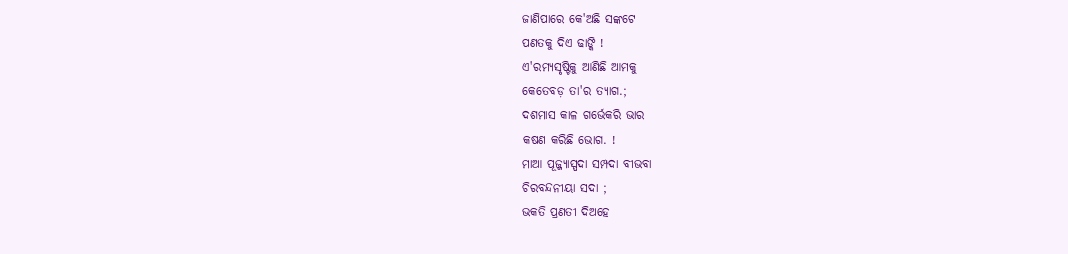ଜାଣିପାରେ କେ'ଅଛି ସଙ୍କଟେ
ପଣତକୁ ଦିଏ ଢାଙ୍କି !
ଏ'ରମ୍ୟସୃଷ୍ଟିକୁ ଆଣିଛି ଆମକୁ
କେତେବଡ଼ ତା'ର ତ୍ୟାଗ.;
ଦଶମାସ କାଳ ଗର୍ଭେକରି ଭାର
କଷଣ କରିଛି ଭୋଗ. !
ମାଆ ପୂଜ୍ଜ୍ଯାସ୍ପଦା ସମ୍ପଦା ବୀଭବା
ଚିରବନ୍ଦନୀୟା ସଦା ;
ଭକତି ପ୍ରଣତୀ ଦିଅହେ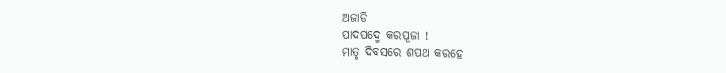ଅଜାଡି
ପାଦପଦ୍ମେ କରପୂଜା !
ମାତୃ ଦିବସରେ ଶପଥ କରହେ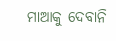ମାଆକୁ ଦେବାନି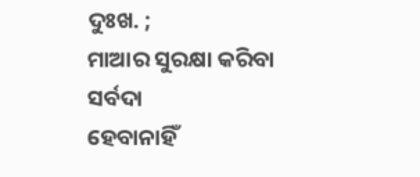ଦୁଃଖ. ;
ମାଆର ସୁରକ୍ଷା କରିବା ସର୍ବଦା
ହେବାନାହିଁ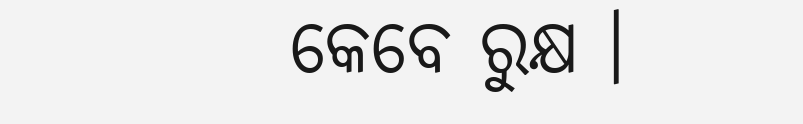କେବେ ରୁକ୍ଷ ।